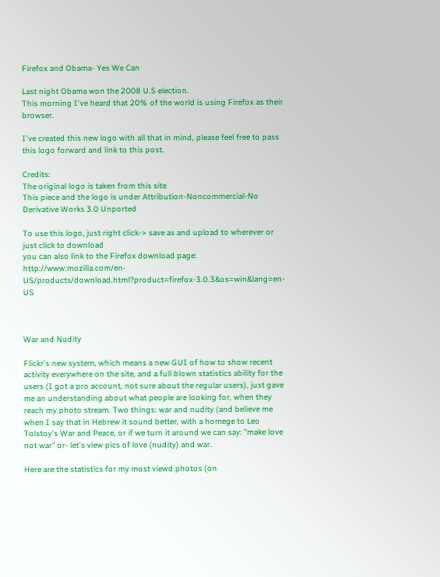Firefox and Obama- Yes We Can

Last night Obama won the 2008 U.S election.
This morning I've heard that 20% of the world is using Firefox as their browser.

I've created this new logo with all that in mind, please feel free to pass this logo forward and link to this post.

Credits:
The original logo is taken from this site
This piece and the logo is under Attribution-Noncommercial-No Derivative Works 3.0 Unported

To use this logo, just right click-> save as and upload to wherever or just click to download
you can also link to the Firefox download page: http://www.mozilla.com/en-US/products/download.html?product=firefox-3.0.3&os=win&lang=en-US



War and Nudity

Flickr's new system, which means a new GUI of how to show recent activity everywhere on the site, and a full blown statistics ability for the users (I got a pro account, not sure about the regular users), just gave me an understanding about what people are looking for, when they reach my photo stream. Two things: war and nudity (and believe me when I say that in Hebrew it sound better, with a homege to Leo Tolstoy's War and Peace, or if we turn it around we can say: "make love not war" or- let's view pics of love (nudity) and war.

Here are the statistics for my most viewd photos (on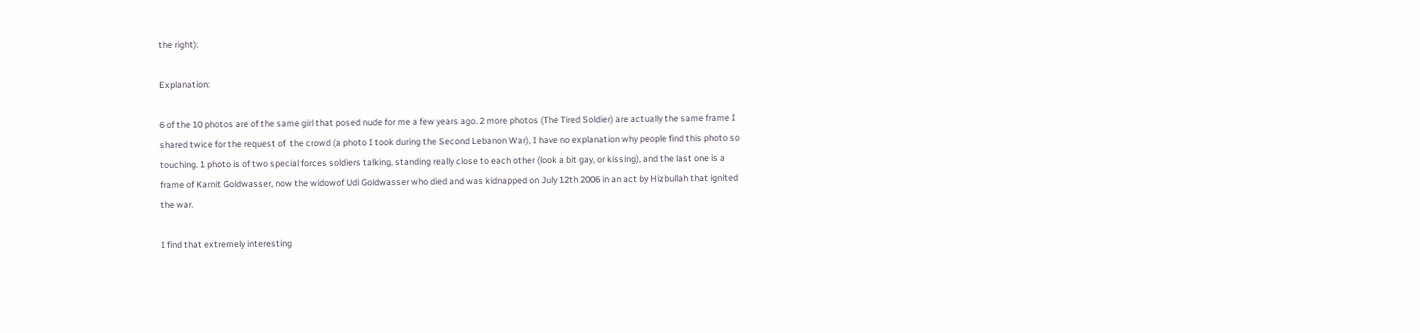the right):

Explanation:

6 of the 10 photos are of the same girl that posed nude for me a few years ago. 2 more photos (The Tired Soldier) are actually the same frame I shared twice for the request of  the crowd (a photo I took during the Second Lebanon War), I have no explanation why people find this photo so touching. 1 photo is of two special forces soldiers talking, standing really close to each other (look a bit gay, or kissing), and the last one is a frame of Karnit Goldwasser, now the widowof Udi Goldwasser who died and was kidnapped on July 12th 2006 in an act by Hizbullah that ignited the war.

I find that extremely interesting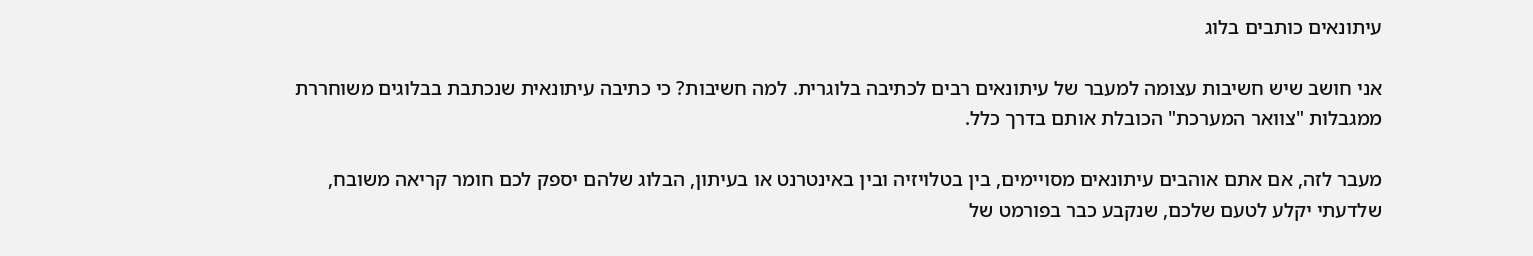עיתונאים כותבים בלוג

אני חושב שיש חשיבות עצומה למעבר של עיתונאים רבים לכתיבה בלוגרית. למה חשיבות? כי כתיבה עיתונאית שנכתבת בבלוגים משוחררת ממגבלות "צוואר המערכת" הכובלת אותם בדרך כלל.

מעבר לזה, אם אתם אוהבים עיתונאים מסויימים, בין בטלויזיה ובין באינטרנט או בעיתון, הבלוג שלהם יספק לכם חומר קריאה משובח, שלדעתי יקלע לטעם שלכם, שנקבע כבר בפורמט של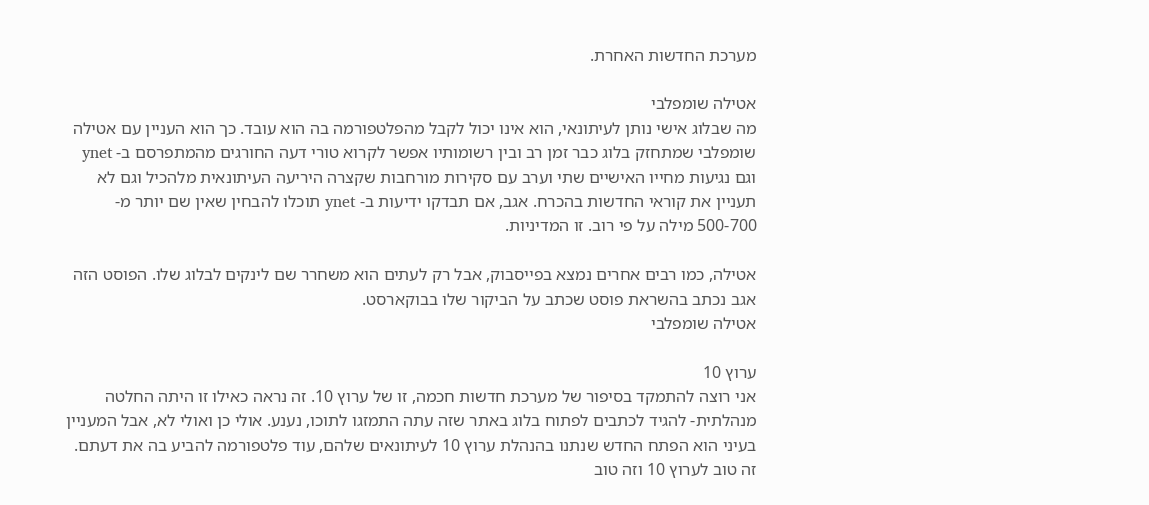מערכת החדשות האחרת.

אטילה שומפלבי
מה שבלוג אישי נותן לעיתונאי, הוא אינו יכול לקבל מהפלטפורמה בה הוא עובד. כך הוא העניין עם אטילה שומפלבי שמתחזק בלוג כבר זמן רב ובין רשומותיו אפשר לקרוא טורי דעה החורגים מהמתפרסם ב- ynet וגם נגיעות מחייו האישיים שתי וערב עם סקירות מורחבות שקצרה היריעה העיתונאית מלהכיל וגם לא תעניין את קוראי החדשות בהכרח. אגב, אם תבדקו ידיעות ב- ynet תוכלו להבחין שאין שם יותר מ- 500-700 מילה על פי רוב. זו המדיניות.

אטילה, כמו רבים אחרים נמצא בפייסבוק, אבל רק לעתים הוא משחרר שם לינקים לבלוג שלו. הפוסט הזה אגב נכתב בהשראת פוסט שכתב על הביקור שלו בבוקארסט.
אטילה שומפלבי

ערוץ 10
אני רוצה להתמקד בסיפור של מערכת חדשות חכמה, זו של ערוץ 10. זה נראה כאילו זו היתה החלטה מנהלתית- להגיד לכתבים לפתוח בלוג באתר שזה עתה התמזגו לתוכו, נענע. אולי כן ואולי לא, אבל המעניין בעיני הוא הפתח החדש שנתנו בהנהלת ערוץ 10 לעיתונאים שלהם, עוד פלטפורמה להביע בה את דעתם. זה טוב לערוץ 10 וזה טוב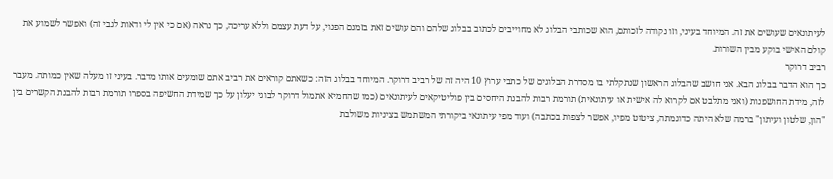לעיתונאים שעושים את זה. המיוחד בעיני, וזו נקודה לזכותם, הוא שכותבי הבלוג לא מחוייבים לכתוב בבלוג שלהם והם עושים זאת בזמנם הפנוי, על דעת עצמם וללא עריכה, כך נראה (אם כי אין לי ודאות לגבי זה) ואפשר לשמוע את קולם האישי בוקע מבין השורות.
רביב דרוקר
כך הוא הדבר בבלוג הבא. אני חושב שהבלוג הראשון שנתקלתי בו מסדרת הבלוגים של כתבי ערוץ 10 היה זה של רביב דרוקר. המיוחד בבלוג הזה: כשאתם קוראים את רביב אתם שומעים אותו מדבר. בעיני זו מעלה שאין כמותה. מעבר לזה, מידת החושפנות (ואני מתלבט אם לקרוא לה אישית או עיתונאית) תורמת רבות להבנת היחסים בין פוליטיקאים לעיתונאים (כמו שהחמיא אתמול דרוקר לבוגי יעלון על כך שמידת החשיפה בספרו תורמת רבות להבנת הקשרים בין "הון, שלטון ועיתון" ברמה שלא היתה כדוגמתה, ציטוט מפיו, אפשר לצפות בכתבה) ועוד מפי עיתונאי ביקורתי המשתמש בציניות משולבת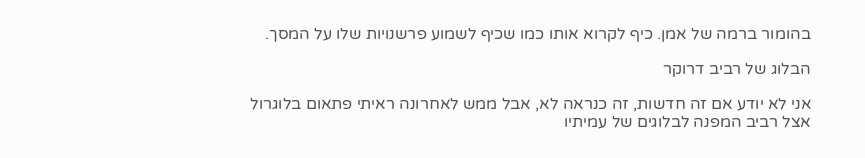בהומור ברמה של אמן. כיף לקרוא אותו כמו שכיף לשמוע פרשנויות שלו על המסך.

הבלוג של רביב דרוקר

אני לא יודע אם זה חדשות, זה כנראה לא, אבל ממש לאחרונה ראיתי פתאום בלוגרול אצל רביב המפנה לבלוגים של עמיתיו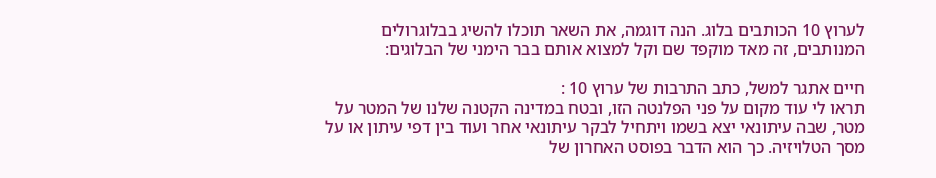לערוץ 10 הכותבים בלוג. הנה דוגמה, את השאר תוכלו להשיג בבלוגרולים המנותבים, זה מאד מוקפד שם וקל למצוא אותם בבר הימני של הבלוגים:

חיים אתגר למשל, כתב התרבות של ערוץ 10 :
תראו לי עוד מקום על פני הפלנטה הזו, ובטח במדינה הקטנה שלנו של המטר על מטר, שבה עיתונאי יצא בשמו ויתחיל לבקר עיתונאי אחר ועוד בין דפי עיתון או על מסך הטלויזיה. כך הוא הדבר בפוסט האחרון של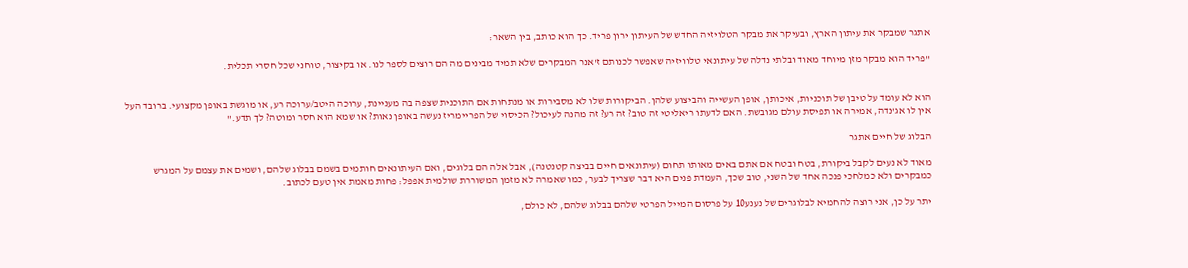אתגר שמבקר את עיתון הארץ, ובעיקר את מבקר הטלויזיה החדש של העיתון ירון פריד. כך הוא כותב, בין השאר:

"פריד הוא מבקר מזן מיוחד מאוד ובלתי נדלה של עיתונאי טלוויזיה שאפשר לכנותם ז'אנר המבקרים שלא תמיד מבינים מה הם רוצים לספר לנו. או בקיצור, טוחני שכל חסרי תכלית.


הוא לא עומד על טיבן של תוכניות, איכותן, אופן העשייה והביצוע שלהן. הביקורות שלו לא מסבירות או מנתחות אם התוכנית שצפה בה מעניינת, ערוכה היטב/ערוכה רע, או מוגשת באופן מקצועי. ברובד העל אין לו אג'נדה, אמירה או תפיסת עולם מגובשת. האם לדעתו ריאליטי זה טוב? זה רע? זה מהנה לעיכול? הכיסוי של הפריימריז נעשה באופן נאות? או שמא הוא חסר ומוטה? לך תדע."

הבלוג של חיים אתגר

מאוד לא נעים לקבל ביקורת, בטח ובטח אם אתם באים מאותו תחום (עיתונאים חיים בביצה קטנטנה), אבל אלה הם בלוגים, ואם העיתונאים חותמים בשמם בבלוג שלהם, ושמים את עצמם על המגרש כמבקרים ולא כמלחכי פנכה אחד של השני, טוב שכך, העמדת פנים היא דבר שצריך לבער, כמו שאמרה לא מזמן המשוררת שולמית אפפל: פחות מאמת אין טעם לכתוב.

יתר על כן, אני רוצה להחמיא לבלוגרים של נענע10 על פרסום המייל הפרטי שלהם בבלוג שלהם, לא כולם,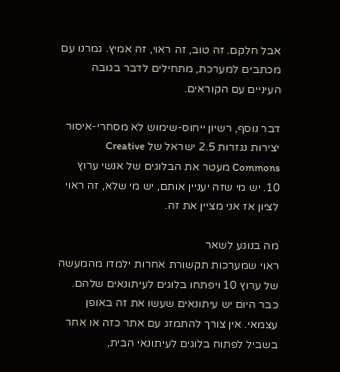אבל חלקם. זה טוב, זה ראוי, זה אמיץ. גמרנו עם מכתבים למערכת, מתחילים לדבר בגובה העיניים עם הקוראים.

דבר נוסף, רשיון ייחוס-שימוש לא מסחרי-איסור יצירות נגזרות 2.5 ישראל של Creative Commons מעטר את הבלוגים של אנשי ערוץ 10. יש מי שזה יעניין אותם, יש מי שלא, זה ראוי לציון אז אני מציין את זה.

מה בנוגע לשאר
ראוי שמערכות תקשורת אחרות ילמדו מהמעשה של ערוץ 10 ויפתחו בלוגים לעיתונאים שלהם. כבר היום יש עיתונאים שעשו את זה באופן עצמאי. אין צורך להתמזג עם אתר כזה או אחר בשביל לפתוח בלוגים לעיתונאי הבית,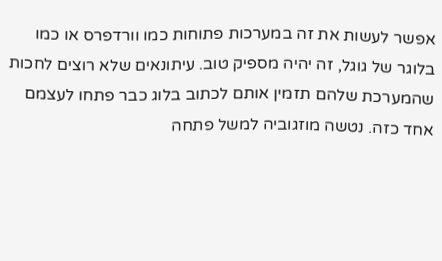אפשר לעשות את זה במערכות פתוחות כמו וורדפרס או כמו בלוגר של גוגל, זה יהיה מספיק טוב. עיתונאים שלא רוצים לחכות שהמערכת שלהם תזמין אותם לכתוב בלוג כבר פתחו לעצמם אחד כזה. נטשה מוזגוביה למשל פתחה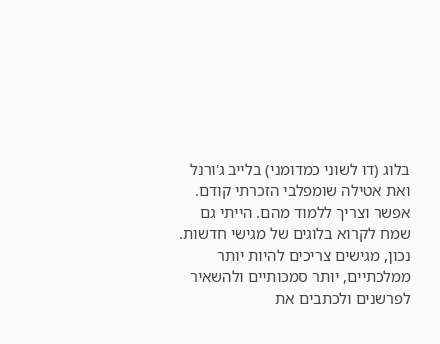בלוג (דו לשוני כמדומני) בלייב ג'ורנל ואת אטילה שומפלבי הזכרתי קודם. אפשר וצריך ללמוד מהם. הייתי גם שמח לקרוא בלוגים של מגישי חדשות. נכון, מגישים צריכים להיות יותר ממלכתיים, יותר סמכותיים ולהשאיר לפרשנים ולכתבים את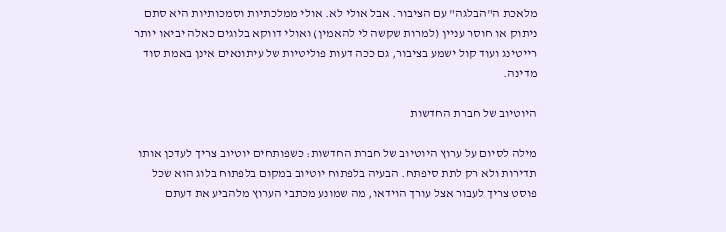מלאכת ה"הבלגה" עם הציבור. אבל אולי לא. אולי ממלכתיות וסמכותיות היא סתם ניתוק או חוסר עניין (למרות שקשה לי להאמין) ואולי דווקא בלוגים כאלה יביאו יותר רייטינג ועוד קול ישמע בציבור, גם ככה דעות פוליטיות של עיתונאים אינן באמת סוד מדינה.

היוטיוב של חברת החדשות

מילה לסיום על ערוץ היוטיוב של חברת החדשות: כשפותחים יוטיוב צריך לעדכן אותו תדירות ולא רק לתת סיפתח. הבעיה בלפתוח יוטיוב במקום בלפתוח בלוג הוא שכל פוסט צריך לעבור אצל עורך הוידאו, מה שמונע מכתבי הערוץ מלהביע את דעתם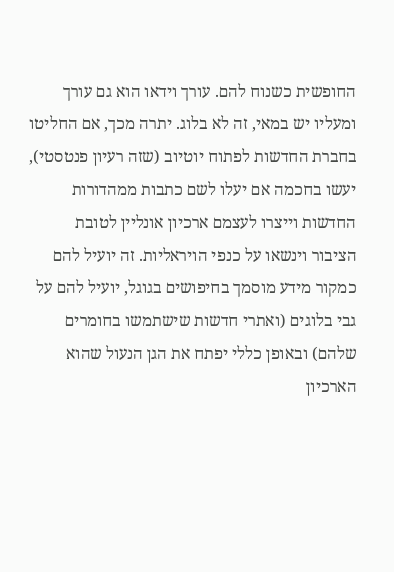החופשית כשנוח להם. עורך וידאו הוא גם עורך ומעליו יש במאי, זה לא בלוג. יתרה מכך, אם החליטו בחברת החדשות לפתוח יוטיוב (שזה רעיון פנטסטי), יעשו בחכמה אם יעלו לשם כתבות ממהדורות החדשות וייצרו לעצמם ארכיון אונליין לטובת הציבור וינשאו על כנפי הויראליות. זה יועיל להם כמקור מידע מוסמך בחיפושים בגוגל, יועיל להם על גבי בלוגים (ואתרי חדשות שישתמשו בחומרים שלהם) ובאופן כללי יפתח את הגן הנעול שהוא הארכיון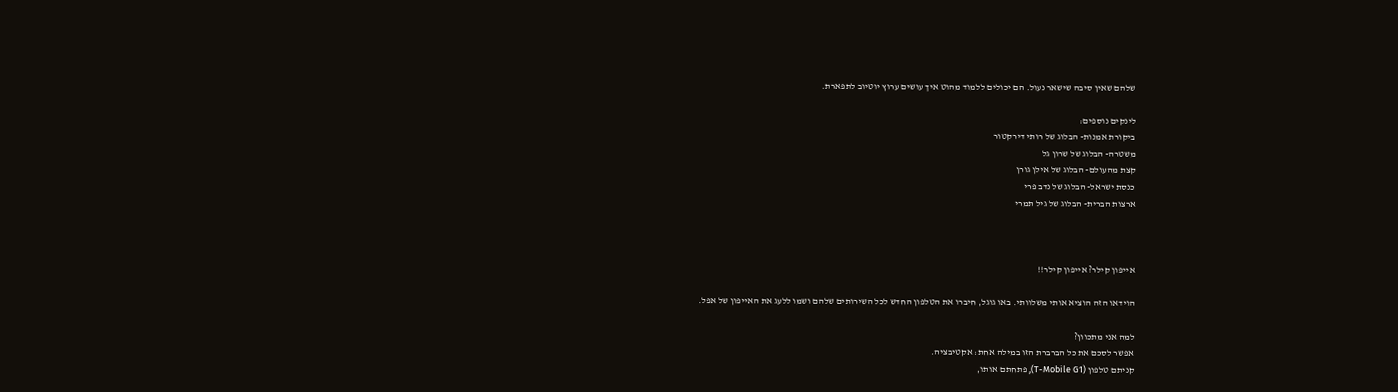שלהם שאין סיבה שישאר נעול. הם יכולים ללמוד מהוט איך עושים ערוץ יוטיוב לתפארת.

לינקים נוספים:
ביקורת אמנות- הבלוג של רותי דירקטור
משטרה- הבלוג של שרון גל
קצת מהעולם- הבלוג של אילן גורן
כנסת ישראל- הבלוג של נדב פרי
ארצות הברית- הבלוג של גיל תמרי



אייפון קילר? אייפון קילר!!

הוידאו הזה הוציא אותי משלוותי. באו גוגל, חיברו את הטלפון החדש לכל השירותים שלהם ושמו ללעג את האייפון של אפל.

למה אני מתכוון?
אפשר לסכם את כל הברברת הזו במילה אחת: אקטיבציה.
קניתם טלפון (T-Mobile G1), פתחתם אותו,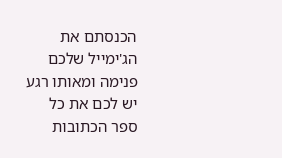הכנסתם את הג'ימייל שלכם פנימה ומאותו רגע יש לכם את כל ספר הכתובות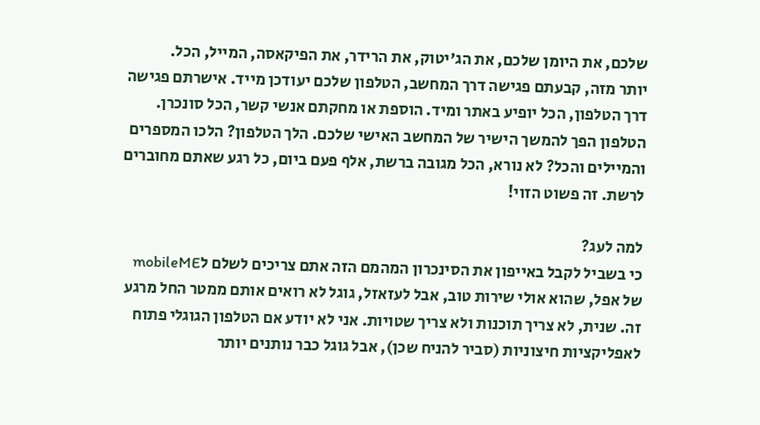שלכם, את היומן שלכם, את הג'יטוק, את הרידר, את הפיקאסה, המייל, הכל.
יותר מזה, קבעתם פגישה דרך המחשב, הטלפון שלכם יעודכן מייד. אישרתם פגישה דרך הטלפון, הכל יופיע באתר ומיד. הוספת או מחקתם אנשי קשר, הכל סונכרן. הטלפון הפך להמשך הישיר של המחשב האישי שלכם. הלך הטלפון? הלכו המספרים  והמיילים והכל? לא נורא, הכל מגובה ברשת, אלף פעם ביום, כל רגע שאתם מחוברים לרשת. זה פשוט הזוי!

למה לעג?
כי בשביל לקבל באייפון את הסינכרון המהמם הזה אתם צריכים לשלם לmobileME של אפל, שהוא אולי שירות טוב, אבל לעזאזל, גוגל לא רואים אותם ממטר החל מרגע זה. שנית, לא צריך תוכנות ולא צריך שטויות. אני לא יודע אם הטלפון הגוגלי פתוח לאפליקציות חיצוניות (סביר להניח שכן), אבל גוגל כבר נותנים יותר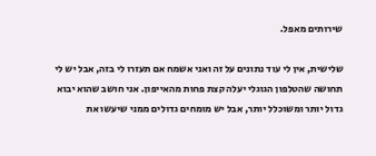שירותים מאפל.

שלישית, אין לי עוד נתונים על זה ואני אשמח אם תעזרו לי בזה, אבל יש לי תחושה שהטלפון הגוגלי יעלה קצת פחות מהאייפון. אני חושב שהוא יבוא גדול יותר ומשוכלל יותר, אבל יש מומחים גדולים ממני שיעשו את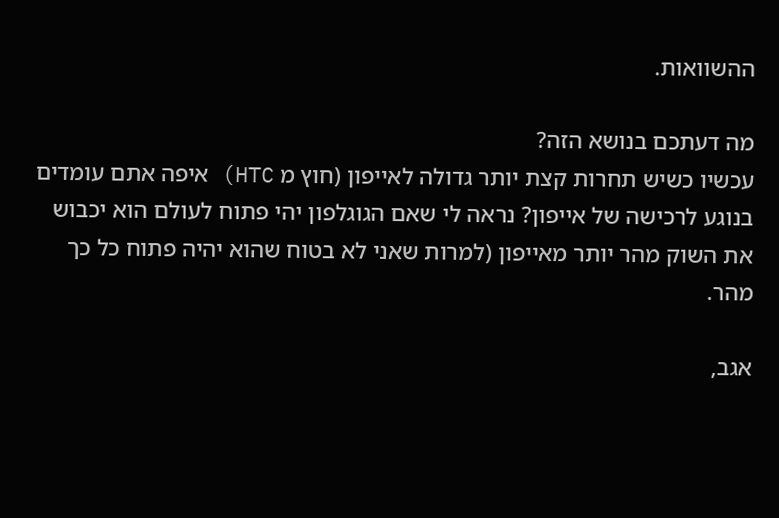ההשוואות.

מה דעתכם בנושא הזה?
עכשיו כשיש תחרות קצת יותר גדולה לאייפון (חוץ מ HTC) איפה אתם עומדים בנוגע לרכישה של אייפון? נראה לי שאם הגוגלפון יהי פתוח לעולם הוא יכבוש את השוק מהר יותר מאייפון (למרות שאני לא בטוח שהוא יהיה פתוח כל כך מהר.

אגב,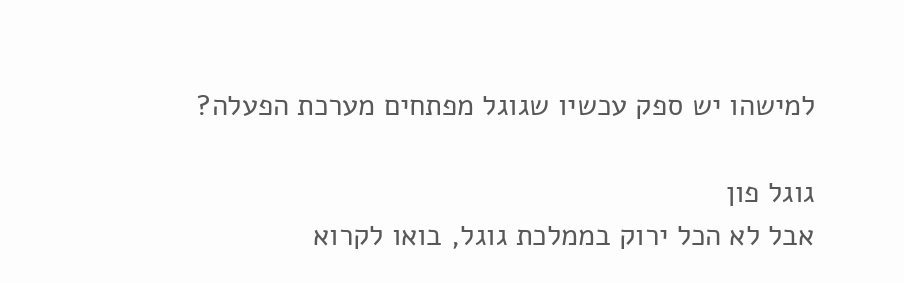למישהו יש ספק עכשיו שגוגל מפתחים מערכת הפעלה?

גוגל פון
אבל לא הכל ירוק בממלכת גוגל, בואו לקרוא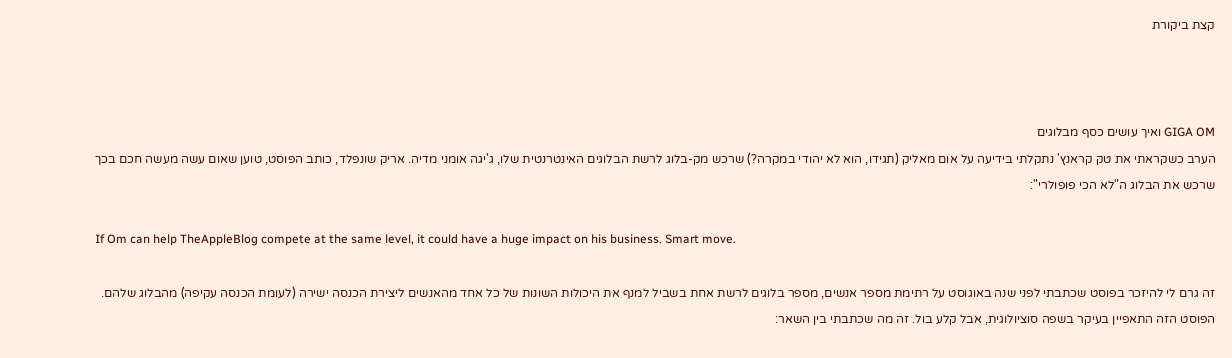קצת ביקורת



GIGA OM ואיך עושים כסף מבלוגים
הערב כשקראתי את טק קראנץ' נתקלתי בידיעה על אום מאליק (תגידו, הוא לא יהודי במקרה?) שרכש מק-בלוג לרשת הבלוגים האינטרנטית שלו, ג'יגה אומני מדיה. אריק שונפלד, כותב הפוסט, טוען שאום עשה מעשה חכם בכך שרכש את הבלוג ה"לא הכי פופולרי":

If Om can help TheAppleBlog compete at the same level, it could have a huge impact on his business. Smart move.

זה גרם לי להיזכר בפוסט שכתבתי לפני שנה באוגוסט על רתימת מספר אנשים, מספר בלוגים לרשת אחת בשביל למנף את היכולות השונות של כל אחד מהאנשים ליצירת הכנסה ישירה (לעומת הכנסה עקיפה) מהבלוג שלהם. הפוסט הזה התאפיין בעיקר בשפה סוציולוגית, אבל קלע בול. זה מה שכתבתי בין השאר: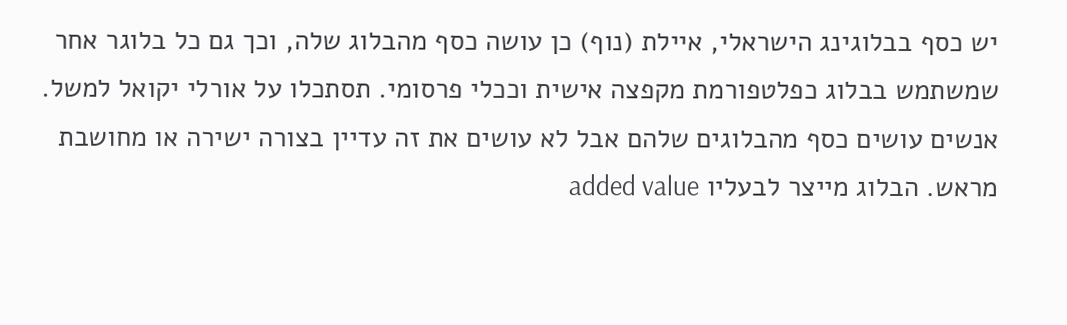יש כסף בבלוגינג הישראלי, איילת (נוף) כן עושה כסף מהבלוג שלה, וכך גם כל בלוגר אחר שמשתמש בבלוג כפלטפורמת מקפצה אישית וככלי פרסומי. תסתכלו על אורלי יקואל למשל. אנשים עושים כסף מהבלוגים שלהם אבל לא עושים את זה עדיין בצורה ישירה או מחושבת מראש. הבלוג מייצר לבעליו added value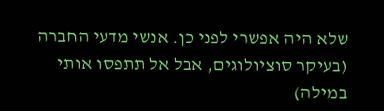שלא היה אפשרי לפני כן. אנשי מדעי החברה (בעיקר סוציולוגים, אבל אל תתפסו אותי במילה)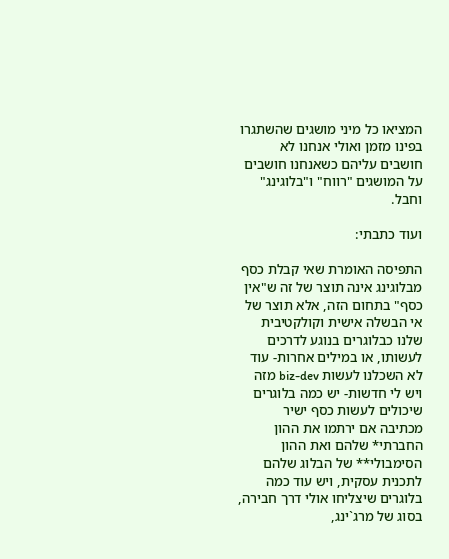המציאו כל מיני מושגים שהשתגרו בפינו מזמן ואולי אנחנו לא חושבים עליהם כשאנחנו חושבים על המושגים "רווח" ו"בלוגינג" וחבל.

ועוד כתבתי:

התפיסה האומרת שאי קבלת כסף מבלוגינג אינה תוצר של זה ש"אין כסף" בתחום הזה, אלא תוצר של אי הבשלה אישית וקולקטיבית שלנו כבלוגרים בנוגע לדרכים לעשותו, או במילים אחרות- עוד לא השכלנו לעשות biz-dev מזה ויש לי חדשות- יש כמה בלוגרים שיכולים לעשות כסף ישיר מכתיבה אם ירתמו את ההון החברתי* שלהם ואת ההון הסימבולי** של הבלוג שלהם לתכנית עסקית, ויש עוד כמה בלוגרים שיצליחו אולי דרך חבירה, בסוג של מרג`ינג,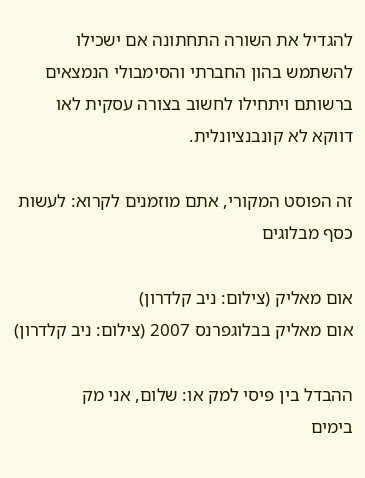להגדיל את השורה התחתונה אם ישכילו להשתמש בהון החברתי והסימבולי הנמצאים ברשותם ויתחילו לחשוב בצורה עסקית לאו דווקא לא קונבנציונלית.

זה הפוסט המקורי, אתם מוזמנים לקרוא: לעשות כסף מבלוגים

אום מאליק (צילום: ניב קלדרון)
אום מאליק בבלוגפרנס 2007 (צילום: ניב קלדרון)

ההבדל בין פיסי למק או: שלום, אני מק
בימים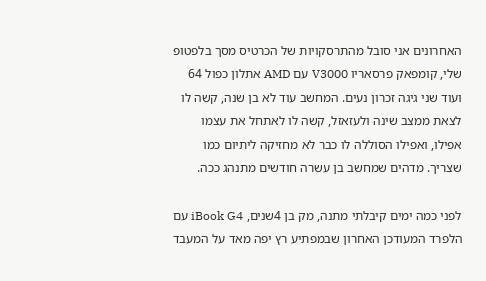האחרונים אני סובל מהתרסקויות של הכרטיס מסך בלפטופ שלי, קומפאק פרסאריו V3000 עם AMD אתלון כפול 64 ועוד שני גיגה זכרון נעים. המחשב עוד לא בן שנה, קשה לו לצאת ממצב שינה ולעזאזל, קשה לו לאתחל את עצמו אפילו, ואפילו הסוללה לו כבר לא מחזיקה ליתיום כמו שצריך. מדהים שמחשב בן עשרה חודשים מתנהג ככה.

לפני כמה ימים קיבלתי מתנה, מק בן 4שנים, iBook G4 עם הלפרד המעודכן האחרון שבמפתיע רץ יפה מאד על המעבד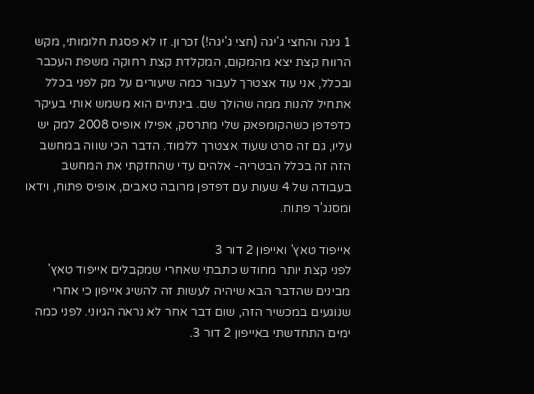1 גיגה והחצי ג'יגה (חצי ג'יגה!) זכרון. זו לא פסגת חלומותי, מקש הרווח קצת יצא מהמקום, המקלדת קצת רחוקה משפת העכבר ובכלל, אני עוד אצטרך לעבור כמה שיעורים על מק לפני בכלל אתחיל להנות ממה שהולך שם. בינתיים הוא משמש אותי בעיקר כדפדפן כשהקומפאק שלי מתרסק, אפילו אופיס 2008 למק יש עליו, גם זה סרט שעוד אצטרך ללמוד. הדבר הכי שווה במחשב הזה זה בכלל הבטריה- אלהים עדי שהחזקתי את המחשב בעבודה של 4 שעות עם דפדפן מרובה טאבים, אופיס פתוח, וידאו ומסנג'ר פתוח.

אייפוד טאץ' ואייפון 2 דור 3
לפני קצת יותר מחודש כתבתי שאחרי שמקבלים אייפוד טאץ' מבינים שהדבר הבא שיהיה לעשות זה להשיג אייפון כי אחרי שנוגעים במכשיר הזה, שום דבר אחר לא נראה הגיוני. לפני כמה ימים התחדשתי באייפון 2 דור 3.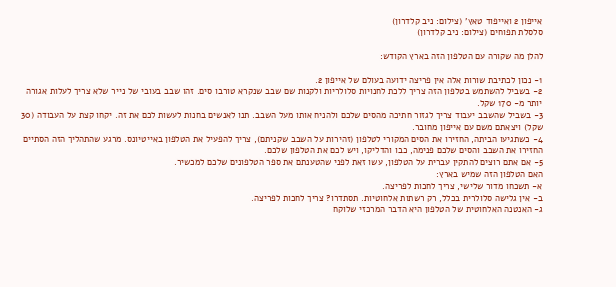אייפון 2 ואייפוד טאץ' (צילום: ניב קלדרון)
סלסלת תפוחים (צילום: ניב קלדרון)

להלן מה שקורה עם הטלפון הזה בארץ הקודש:

1- נכון לכתיבת שורות אלה אין פריצה ידועה בעולם של אייפון 2.
2- בשביל להשתמש בטלפון הזה צריך ללכת לחנויות סלולריות ולקנות שם שבב שנקרא טורבו סים. זהו שבב בעובי של נייר שלא צריך לעלות אגורה יותר מ- 170 שקל.
3- בשביל שהשבב יעבוד צריך לגזור חתיכה מהסים שלכם ולהניח אותו מעל השבב. תנו לאנשים בחנות לעשות לכם את זה. יקחו קצת על העבודה (30 שקל) ויצאתם משם עם אייפון מחובר.
4- כשתגיעו הביתה, החזירו את הסים המקורי לטלפון (זהירות על השבב שקניתם), צריך להפעיל את הטלפון באייטיונס. מרגע שהתהליך הזה הסתיים החזירו את השבב והסים שלכם פנימה, כבו והדליקו, ויש לכם את הטלפון שלכם.
5- אם אתם רוצים להתקין עברית על הטלפון, עשו זאת לפני שהטענתם את ספר הטלפונים שלכם למכשיר.
האם הטלפון הזה שמיש בארץ:
א- תשכחו מדור שלישי, צריך לחכות לפריצה.
ב- אין גלישה סלולרית בכלל, רק רשתות אלחוטיות. תסתדרו? צריך לחכות לפריצה.
ג- האנטנה האלחוטית של הטלפון היא הדבר המרכזי שלוקח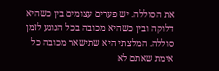את הסוללה. יש פערים עצומים בין כשהיא דלוקה ובין כשהיא מכובה בכל הנוגע לזמן סוללה. המלצתי היא שתישאר מכובה כל אימת שאתם לא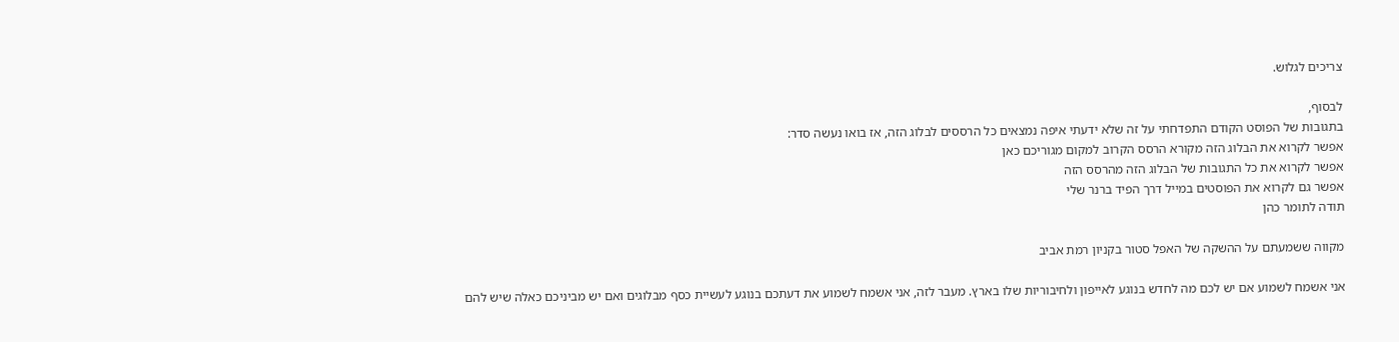צריכים לגלוש.

לבסוף,
בתגובות של הפוסט הקודם התפדחתי על זה שלא ידעתי איפה נמצאים כל הרססים לבלוג הזה, אז בואו נעשה סדר:
אפשר לקרוא את הבלוג הזה מקורא הרסס הקרוב למקום מגוריכם כאן
אפשר לקרוא את כל התגובות של הבלוג הזה מהרסס הזה
אפשר גם לקרוא את הפוסטים במייל דרך הפיד ברנר שלי
תודה לתומר כהן

מקווה ששמעתם על ההשקה של האפל סטור בקניון רמת אביב

אני אשמח לשמוע אם יש לכם מה לחדש בנוגע לאייפון ולחיבוריות שלו בארץ. מעבר לזה, אני אשמח לשמוע את דעתכם בנוגע לעשיית כסף מבלוגים ואם יש מביניכם כאלה שיש להם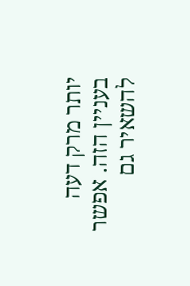יותר מרק דעה בעניין הזה. אפשר להשאיר גם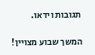תגובות וידאו.

המשך שבוע מצויין!